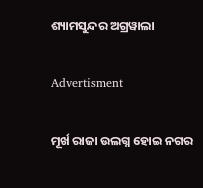ଶ୍ୟାମସୁନ୍ଦର ଅଗ୍ରୱାଲା

Advertisment

ମୂର୍ଖ ରାଜା ଉଲଗ୍ନ ହୋଇ ନଗର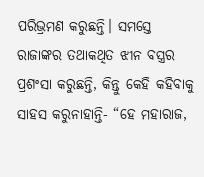ପରିଭ୍ରମଣ କରୁଛନ୍ତି। ସମସ୍ତେ ରାଜାଙ୍କର ତଥାକଥିତ ଝୀନ ବସ୍ତ୍ରର ପ୍ରଶଂସା କରୁଛନ୍ତି, କିନ୍ତୁ କେହି କହିବାକୁ ସାହସ କରୁନାହାନ୍ତି- “ହେ ମହାରାଜ,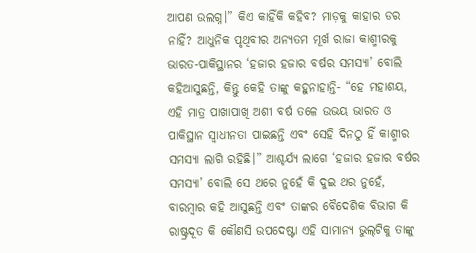ଆପଣ ଉଲଗ୍ନ।” କିଏ କାହିଁକି କହିବ? ମାଡ଼କୁ କାହାର ଡର ନାହିଁ? ଆଧୁନିକ ପୃଥିବୀର ଅନ୍ୟତମ ମୂର୍ଖ ରାଜା କାଶ୍ମୀରକୁ ଭାରତ-ପାକିସ୍ଥାନର ‘ହଜାର ହଜାର ବର୍ଷର ସମସ୍ୟା’ ବୋଲି କହିଆସୁଛନ୍ତି, କିନ୍ତୁ କେହି ତାଙ୍କୁ କହୁନାହାନ୍ତି- “ହେ ମହାଶୟ, ଏହି ମାତ୍ର ପାଖାପାଖି ଅଶୀ ବର୍ଷ ତଳେ ଉଭୟ ଭାରତ ଓ ପାକିସ୍ଥାନ ସ୍ୱାଧୀନତା ପାଇଛନ୍ତି ଏବଂ ସେହି ଦିନଠୁ ହିଁ କାଶ୍ମୀର ସମସ୍ୟା ଲାଗି ରହିଛି।” ଆଶ୍ଚର୍ଯ୍ୟ ଲାଗେ ‘ହଜାର ହଜାର ବର୍ଷର ସମସ୍ୟା’ ବୋଲି ସେ ଥରେ ନୁହେଁ କି ଦୁଇ ଥର ନୁହେଁ, ବାରମ୍ବାର କହି ଆସୁଛନ୍ତି ଏବଂ ତାଙ୍କର ବୈଦେଶିକ ବିଭାଗ କି ରାଷ୍ଟ୍ରଦୂତ କି କୌଣସି ଉପଦେଷ୍ଟା ଏହି ସାମାନ୍ୟ ଭୁଲ୍‌ଟିକୁ ତାଙ୍କୁ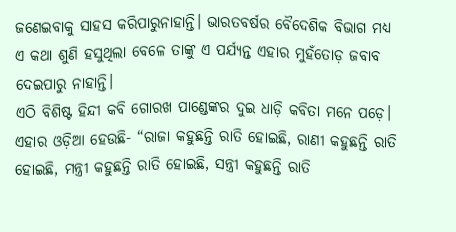ଜଣେଇବାକୁ ସାହସ କରିପାରୁନାହାନ୍ତି। ଭାରତବର୍ଷର ବୈଦେଶିକ ବିଭାଗ ମଧ୍ୟ ଏ କଥା ଶୁଣି ହସୁଥିଲା ବେଳେ ତାଙ୍କୁ ଏ ପର୍ଯ୍ୟନ୍ତ ଏହାର ମୁହଁତୋଡ଼ ଜବାବ ଦେଇପାରୁ ନାହାନ୍ତି।
ଏଠି ବିଶିଷ୍ଟ ହିନ୍ଦୀ କବି ଗୋରଖ ପାଣ୍ଡେଙ୍କର ଦୁଇ ଧାଡ଼ି କବିତା ମନେ ପଡ଼େ। ଏହାର ଓଡ଼ିଆ ହେଉଛି- “ରାଜା କହୁଛନ୍ତି ରାତି ହୋଇଛି, ରାଣୀ କହୁଛନ୍ତି ରାତି ହୋଇଛି, ମନ୍ତ୍ରୀ କହୁଛନ୍ତି ରାତି ହୋଇଛି, ସନ୍ତ୍ରୀ କହୁଛନ୍ତି ରାତି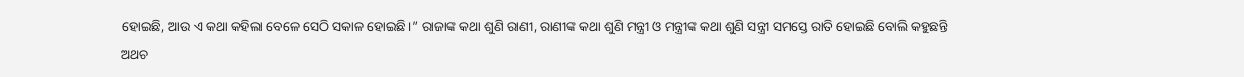ହୋଇଛି, ଆଉ ଏ କଥା କହିଲା ବେଳେ ସେଠି ସକାଳ ହୋଇଛି।” ରାଜାଙ୍କ କଥା ଶୁଣି ରାଣୀ, ରାଣୀଙ୍କ କଥା ଶୁଣି ମନ୍ତ୍ରୀ ଓ ମନ୍ତ୍ରୀଙ୍କ କଥା ଶୁଣି ସନ୍ତ୍ରୀ ସମସ୍ତେ ରାତି ହୋଇଛି ବୋଲି କହୁଛନ୍ତି ଅଥଚ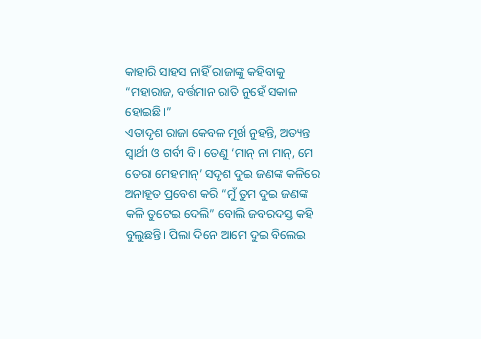କାହାରି ସାହସ ନାହିଁ ରାଜାଙ୍କୁ କହିବାକୁ “ମହାରାଜ, ବର୍ତ୍ତମାନ ରାତି ନୁହେଁ ସକାଳ ହୋଇଛି।”
ଏତାଦୃଶ ରାଜା କେବଳ ମୂର୍ଖ ନୁହନ୍ତି, ଅତ୍ୟନ୍ତ ସ୍ୱାର୍ଥୀ ଓ ଗର୍ବୀ ବି। ତେଣୁ ‘ମାନ୍ ନା ମାନ୍‌, ମେ ତେରା ମେହମାନ୍‌’ ସଦୃଶ ଦୁଇ ଜଣଙ୍କ କଳିରେ ଅନାହୂତ ପ୍ରବେଶ କରି “ମୁଁ ତୁମ ଦୁଇ ଜଣଙ୍କ କଳି ତୁଟେଇ ଦେଲି” ବୋଲି ଜବରଦସ୍ତ କହି ବୁଲୁଛନ୍ତି। ପିଲା ଦିନେ ଆମେ ଦୁଇ ବିଲେଇ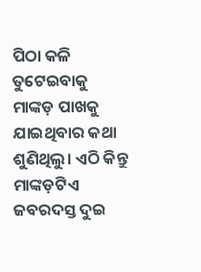ପିଠା କଳି ତୁଟେଇବାକୁ ମାଙ୍କଡ଼ ପାଖକୁ ଯାଇଥିବାର କଥା ଶୁଣିଥିଲୁ। ଏଠି କିନ୍ତୁ ମାଙ୍କଡ଼ଟିଏ ଜବରଦସ୍ତ ଦୁଇ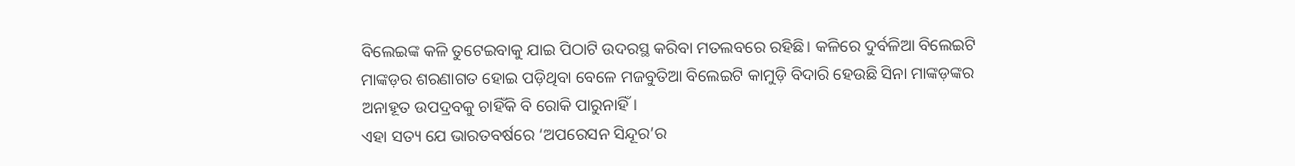ବିଲେଇଙ୍କ କଳି ତୁଟେଇବାକୁ ଯାଇ ପିଠାଟି ଉଦରସ୍ଥ କରିବା ମତଲବରେ ରହିଛି। କଳିରେ ଦୁର୍ବଳିଆ ବିଲେଇଟି ମାଙ୍କଡ଼ର ଶରଣାଗତ ହୋଇ ପଡ଼ିଥିବା ବେଳେ ମଜବୁତିଆ ବିଲେଇଟି କାମୁଡ଼ି ବିଦାରି ହେଉଛି ସିନା ମାଙ୍କଡ଼ଙ୍କର ଅନାହୂତ ଉପଦ୍ରବକୁ ଚାହିଁକି ବି ରୋକି ପାରୁନାହିଁ।
ଏହା ସତ୍ୟ ଯେ ଭାରତବର୍ଷରେ ‘ଅପରେସନ ସିନ୍ଦୂର’ର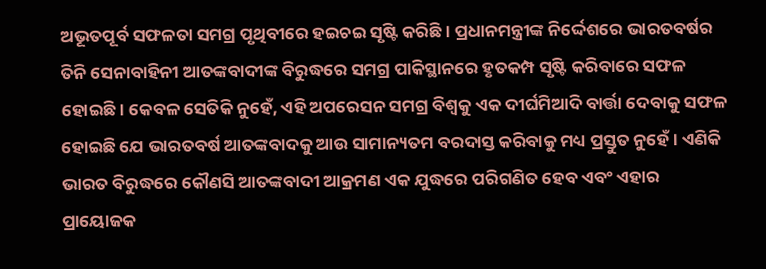ଅଭୂତପୂର୍ବ ସଫଳତା ସମଗ୍ର ପୃଥିବୀରେ ହଇଚଇ ସୃଷ୍ଟି କରିଛି। ପ୍ରଧାନମନ୍ତ୍ରୀଙ୍କ ନିର୍ଦ୍ଦେଶରେ ଭାରତବର୍ଷର ତିନି ସେନାବାହିନୀ ଆତଙ୍କବାଦୀଙ୍କ ବିରୁଦ୍ଧରେ ସମଗ୍ର ପାକିସ୍ଥାନରେ ହୃତକମ୍ପ ସୃଷ୍ଟି କରିବାରେ ସଫଳ ହୋଇଛି। କେବଳ ସେତିକି ନୁହେଁ, ଏହି ଅପରେସନ ସମଗ୍ର ବିଶ୍ୱକୁ ଏକ ଦୀର୍ଘମିଆଦି ବାର୍ତ୍ତା ଦେବାକୁ ସଫଳ ହୋଇଛି ଯେ ଭାରତବର୍ଷ ଆତଙ୍କବାଦକୁ ଆଉ ସାମାନ୍ୟତମ ବରଦାସ୍ତ କରିବାକୁ ମଧ୍ୟ ପ୍ରସ୍ତୁତ ନୁହେଁ। ଏଣିକି ଭାରତ ବିରୁଦ୍ଧରେ କୌଣସି ଆତଙ୍କବାଦୀ ଆକ୍ରମଣ ଏକ ଯୁଦ୍ଧରେ ପରିଗଣିତ ହେବ ଏବଂ ଏହାର ପ୍ରାୟୋଜକ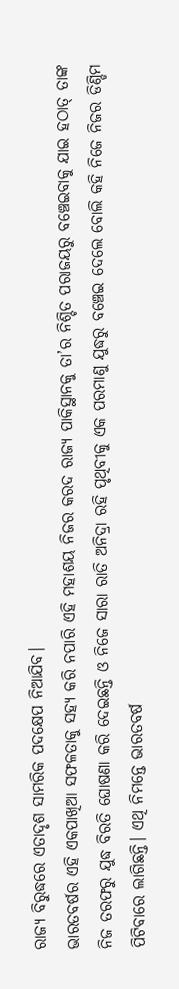ରାଜ୍ୟ ବିରୁଦ୍ଧରେ ଏତାଦୃଶ ସାମରିକ ପଦକ୍ଷେପ ନିଆଯିବ।
ଭାରତବର୍ଷର ଏହି ଏକପାଖିଆ ସଫଳତାକୁ ସହ୍ୟ କରି ନପାରି ଏହି ମହାଶୟ ନିଜର କରଦ ରାଜ୍ୟ ପାକିସ୍ଥାନକୁ ତା’ର ନିଶ୍ଚିତ ପରାଜୟରୁ ବଞ୍ଚେଇବାକୁ ଯାଇ ହଠାତ୍ ତାଙ୍କ ନିଜ ତରଫରୁ ଯୁଦ୍ଧ ବିରତି ଘୋଷଣା କରି ଦେଇଛନ୍ତି ଓ ନିଜେ ସାରା ରାତି ଅନିଦ୍ରା ରହି ପୃଥିବୀକୁ ଏକ ପରମାଣୁ ଯୁଦ୍ଧରୁ ବଞ୍ଚେଇ ଦେଲେ ବୋଲି କହି ନିଜେ ନିଜର ଡିଣ୍ଡିମ ପିଟିବାରେ ଲାଗିଛନ୍ତି। ଏଥି ନିମନ୍ତେ ଭାରତବର୍ଷ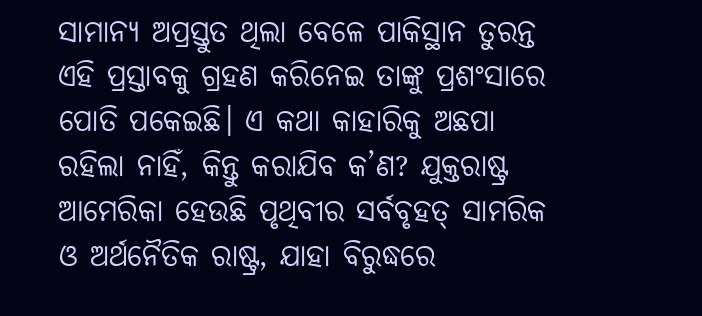ସାମାନ୍ୟ ଅପ୍ରସ୍ତୁତ ଥିଲା ବେଳେ ପାକିସ୍ଥାନ ତୁରନ୍ତ ଏହି ପ୍ରସ୍ତାବକୁ ଗ୍ରହଣ କରିନେଇ ତାଙ୍କୁ ପ୍ରଶଂସାରେ ପୋତି ପକେଇଛି। ଏ କଥା କାହାରିକୁ ଅଛପା ରହିଲା ନାହିଁ, କିନ୍ତୁ କରାଯିବ କ’ଣ? ଯୁକ୍ତରାଷ୍ଟ୍ର ଆମେରିକା ହେଉଛି ପୃଥିବୀର ସର୍ବବୃହତ୍‌ ସାମରିକ ଓ ଅର୍ଥନୈତିକ ରାଷ୍ଟ୍ର, ଯାହା ବିରୁଦ୍ଧରେ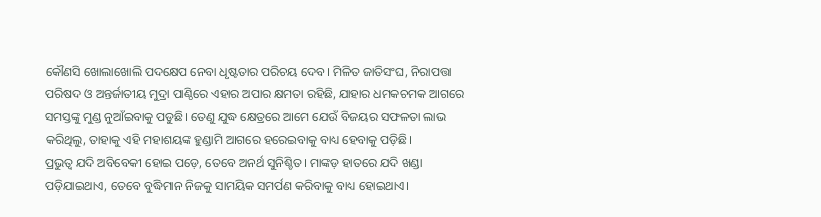କୌଣସି ଖୋଲାଖୋଲି ପଦକ୍ଷେପ ନେବା ଧୃଷ୍ଟତାର ପରିଚୟ ଦେବ। ମିଳିତ ଜାତିସଂଘ, ନିରାପତ୍ତା ପରିଷଦ ଓ ଅନ୍ତର୍ଜାତୀୟ ମୁଦ୍ରା ପାଣ୍ଠିରେ ଏହାର ଅପାର କ୍ଷମତା ରହିଛି, ଯାହାର ଧମକଚମକ ଆଗରେ ସମସ୍ତଙ୍କୁ ମୁଣ୍ଡ ନୁଆଁଇବାକୁ ପଡୁଛି। ତେଣୁ ଯୁଦ୍ଧ କ୍ଷେତ୍ରରେ ଆମେ ଯେଉଁ ବିଜୟର ସଫଳତା ଲାଭ କରିଥିଲୁ, ତାହାକୁ ଏହି ମହାଶୟଙ୍କ ହୁଣ୍ଡାମି ଆଗରେ ହରେଇବାକୁ ବାଧ୍ୟ ହେବାକୁ ପଡ଼ିଛି।
ପ୍ରଭୁତ୍ୱ ଯଦି ଅବିବେକୀ ହୋଇ ପଡ଼େ, ତେବେ ଅନର୍ଥ ସୁନିଶ୍ଚିତ। ମାଙ୍କଡ଼ ହାତରେ ଯଦି ଖଣ୍ଡା ପଡ଼ିଯାଇଥାଏ, ତେବେ ବୁଦ୍ଧିମାନ ନିଜକୁ ସାମୟିକ ସମର୍ପଣ କରିବାକୁ ବାଧ୍ୟ ହୋଇଥାଏ।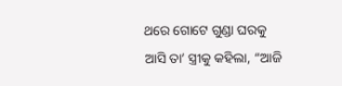ଥରେ ଗୋଟେ ଗୁଣ୍ଡା ଘରକୁ ଆସି ତା’ ସ୍ତ୍ରୀକୁ କହିଲା, “ଆଜି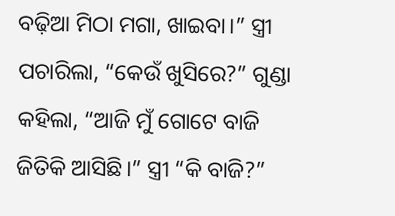ବଢ଼ିଆ ମିଠା ମଗା, ଖାଇବା।” ସ୍ତ୍ରୀ ପଚାରିଲା, “କେଉଁ ଖୁସିରେ?” ଗୁଣ୍ଡା କହିଲା, “ଆଜି ମୁଁ ଗୋଟେ ବାଜି ଜିତିକି ଆସିଛି।” ସ୍ତ୍ରୀ “କି ବାଜି?”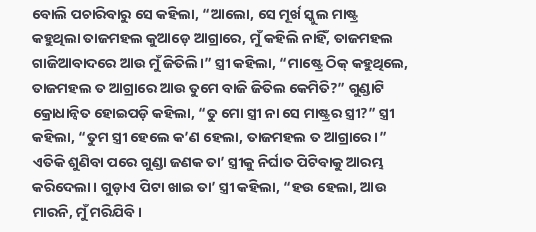ବୋଲି ପଚାରିବାରୁ ସେ କହିଲା, “ଆଲୋ, ସେ ମୂର୍ଖ ସ୍କୁଲ ମାଷ୍ଟ୍ର କହୁଥିଲା ତାଜମହଲ କୁଆଡ଼େ ଆଗ୍ରାରେ, ମୁଁ କହିଲି ନାହିଁ, ତାଜମହଲ ଗାଜିଆବାଦରେ ଆଉ ମୁଁ ଜିତିଲି।” ସ୍ତ୍ରୀ କହିଲା, “ମାଷ୍ଟ୍ରେ ଠିକ୍ କହୁଥିଲେ, ତାଜମହଲ ତ ଆଗ୍ରାରେ ଆଉ ତୁମେ ବାଜି ଜିତିଲ କେମିତି?” ଗୁଣ୍ଡାଟି କ୍ରୋଧାନ୍ୱିତ ହୋଇପଡ଼ି କହିଲା, “ତୁ ମୋ ସ୍ତ୍ରୀ ନା ସେ ମାଷ୍ଟ୍ରର ସ୍ତ୍ରୀ?” ସ୍ତ୍ରୀ କହିଲା, “ତୁମ ସ୍ତ୍ରୀ ହେଲେ କ’ଣ ହେଲା, ତାଜମହଲ ତ ଆଗ୍ରାରେ।” ଏତିକି ଶୁଣିବା ପରେ ଗୁଣ୍ଡା ଜଣକ ତା’ ସ୍ତ୍ରୀକୁ ନିର୍ଘାତ ପିଟିବାକୁ ଆରମ୍ଭ କରିଦେଲା। ଗୁଡ଼ାଏ ପିଟା ଖାଇ ତା’ ସ୍ତ୍ରୀ କହିଲା, “ହଉ ହେଲା, ଆଉ ମାରନି, ମୁଁ ମରିଯିବି।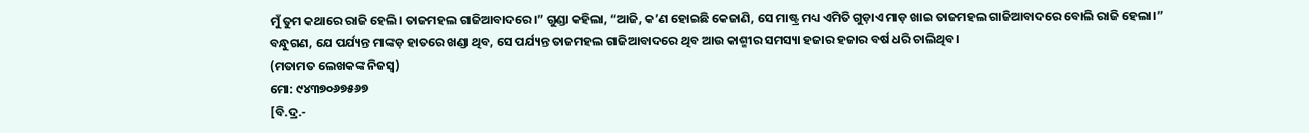ମୁଁ ତୁମ କଥାରେ ରାଜି ହେଲି। ତାଜମହଲ ଗାଜିଆବାଦରେ।” ଗୁଣ୍ଡା କହିଲା, “ଆଜି, କ’ଣ ହୋଇଛି କେଜାଣି, ସେ ମାଷ୍ଟ୍ର ମଧ୍ୟ ଏମିତି ଗୁଡ଼ାଏ ମାଡ଼ ଖାଇ ତାଜମହଲ ଗାଜିଆବାଦରେ ବୋଲି ରାଜି ହେଲା।” ବନ୍ଧୁଗଣ, ଯେ ପର୍ଯ୍ୟନ୍ତ ମାଙ୍କଡ଼ ହାତରେ ଖଣ୍ଡା ଥିବ, ସେ ପର୍ଯ୍ୟନ୍ତ ତାଜମହଲ ଗାଜିଆବାଦରେ ଥିବ ଆଉ କାଶ୍ମୀର ସମସ୍ୟା ହଜାର ହଜାର ବର୍ଷ ଧରି ଚାଲିଥିବ।
(ମତାମତ ଲେଖକଙ୍କ ନିଜସ୍ବ)
ମୋ: ୯୪୩୭୦୬୭୫୬୭
[ବି.ଦ୍ର.-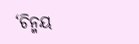‘ଚିନ୍ମୟ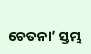ଚେତନା’ ସ୍ତମ୍ଭ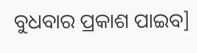ବୁଧବାର ପ୍ରକାଶ ପାଇବ]